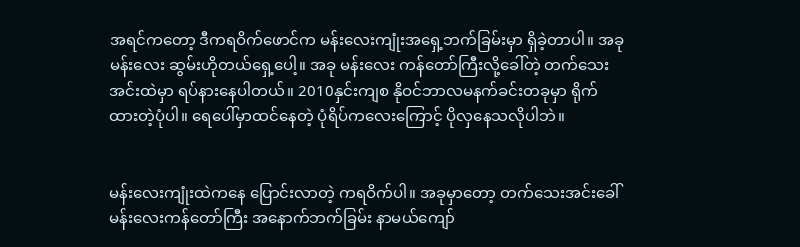အရင်ကတော့ ဒီကရဝိက်ဖောင်က မန်းလေးကျုံးအရှေ့ဘက်ခြမ်းမှာ ရှိခဲ့တာပါ။ အခု မန်းလေး ဆွမ်းဟိုတယ်ရှေ့ပေါ့။ အခု မန်းလေး ကန်တော်ကြီးလို့ခေါ်တဲ့ တက်သေးအင်းထဲမှာ ရပ်နားနေပါတယ်။ 2010နှင်းကျစ နိုဝင်ဘာလမနက်ခင်းတခုမှာ ရိုက်ထားတဲ့ပုံပါ။ ရေပေါ်မှာထင်နေတဲ့ ပုံရိပ်ကလေးကြောင့် ပိုလှနေသလိုပါဘဲ။


မန်းလေးကျုံးထဲကနေ ပြောင်းလာတဲ့ ကရဝိက်ပါ။ အခုမှာတော့ တက်သေးအင်းခေါ်မန်းလေးကန်တော်ကြီး အနောက်ဘက်ခြမ်း နာမယ်ကျော်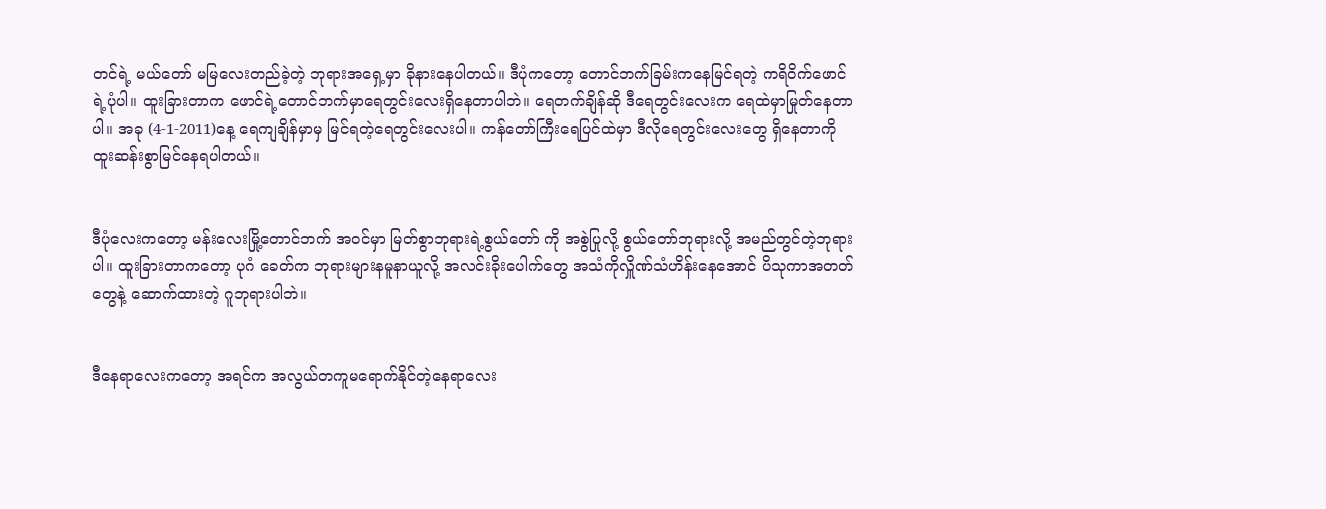တင်ရဲ့ မယ်တော် မမြလေးတည်ခဲ့တဲ့ ဘုရားအရှေ့မှာ ခိုနားနေပါတယ်။ ဒီပုံကတော့ တောင်ဘက်ခြမ်းကနေမြင်ရတဲ့ ကရိဝိက်ဖောင်ရဲ့ပုံပါ။ ထူးခြားတာက ဖောင်ရဲ့တောင်ဘက်မှာရေတွင်းလေးရှိနေတာပါဘဲ။ ရေတက်ချိန်ဆို ဒီရေတွင်းလေးက ရေထဲမှာမြုတ်နေတာပါ။ အခု (4-1-2011)နေ့ ရေကျချိန်မှာမှ မြင်ရတဲ့ရေတွင်းလေးပါ။ ကန်တော်ကြီးရေပြင်ထဲမှာ ဒီလိုရေတွင်းလေးတွေ ရှိနေတာကို ထူးဆန်းစွာမြင်နေရပါတယ်။


ဒီပုံလေးကတော့ မန်းလေးမြို့တောင်ဘက် အဝင်မှာ မြတ်စွာဘုရားရဲ့စွယ်တော် ကို အစွဲပြုလို့ စွယ်တော်ဘုရားလို့ အမည်တွင်တဲ့ဘုရားပါ။ ထူးခြားတာကတော့ ပုဂံ ခေတ်က ဘုရားများနမူနာယူလို့ အလင်းခိုးပေါက်တွေ အသံကိုလှိူဏ်သံဟိန်းနေအောင် ပိသုကာအတတ်တွေနဲ့ ဆောက်ထားတဲ့ ဂူဘုရားပါဘဲ။


ဒီနေရာလေးကတော့ အရင်က အလွယ်တကူမရောက်နိုင်တဲ့နေရာလေး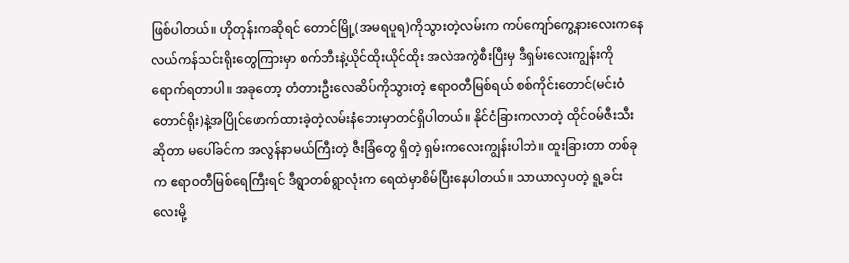ဖြစ်ပါတယ်။ ဟိုတုန်းကဆိုရင် တောင်မြို့(အမရပူရ)ကိုသွားတဲ့လမ်းက ကပ်ကျော်ကွေ့နားလေးကနေ လယ်ကန်သင်းရိုးတွေကြားမှာ စက်ဘီးနဲ့ယိုင်ထိုးယိုင်ထိုး အလဲအကွဲစီးပြီးမှ ဒီရှမ်းလေးကျွန်းကိုရောက်ရတာပါ။ အခုတော့ တံတားဦးလေဆိပ်ကိုသွားတဲ့ ဧရာဝတီမြစ်ရယ် စစ်ကိုင်းတောင်(မင်းဝံတောင်ရိုး)နဲ့အပြိုင်ဖောက်ထားခဲ့တဲ့လမ်းနံဘေးမှာတင်ရှိပါတယ်။ နိုင်ငံခြားကလာတဲ့ ထိုင်ဝမ်ဇီးသီးဆိုတာ မပေါ်ခင်က အလွန်နာမယ်ကြီးတဲ့ ဇီးခြံတွေ ရှိတဲ့ ရှမ်းကလေးကျွန်းပါဘဲ။ ထူးခြားတာ တစ်ခုက ဧရာဝတီမြစ်ရေကြီးရင် ဒီရွာတစ်ရွာလုံးက ရေထဲမှာစိမ်ပြီးနေပါတယ်။ သာယာလှပတဲ့ ရူ့ခင်းလေးမို့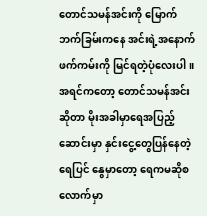တောင်သမန်အင်းကို မြောက်ဘက်ခြမ်းကနေ အင်းရဲ့အနောက်ဖက်ကမ်းကို မြင်ရတဲ့ပုံလေးပါ။ အရင်ကတော့ တောင်သမန်အင်းဆိုတာ မိုးအခါမှာရေအပြည့် ဆောင်းမှာ နှင်းငွေ့တွေပြန်နေတဲ့ရေပြင် နွေမှာတော့ ရေကမဆိုစလောက်မှာ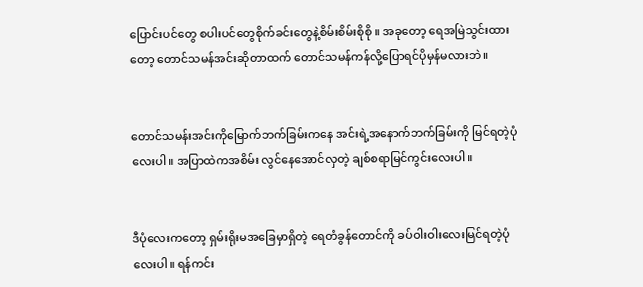ပြောင်းပင်တွေ စပါးပင်တွေစိုက်ခင်းတွေနဲ့စိမ်းစိမ်းစိုစို ။ အခုတော့ ရေအမြဲသွင်းထားတော့ တောင်သမန်အင်းဆိုတာထက် တောင်သမန်ကန်လို့ပြောရင်ပိုမှန်မလားဘဲ။


တောင်သမန်းအင်းကိုမြောက်ဘက်ခြမ်းကနေ အင်းရဲ့အနောက်ဘက်ခြမ်းကို မြင်ရတဲ့ပုံလေးပါ။ အပြာထဲကအစိမ်း လွင်နေအောင်လှတဲ့ ချစ်စရာမြင်ကွင်းလေးပါ။


ဒီပုံလေးကတော့ ရှမ်းရိုးမအခြေမှာရှိတဲ့ ရေတံခွန်တောင်ကို ခပ်ဝါးဝါးလေးမြင်ရတဲ့ပုံလေးပါ။ ရန်ကင်း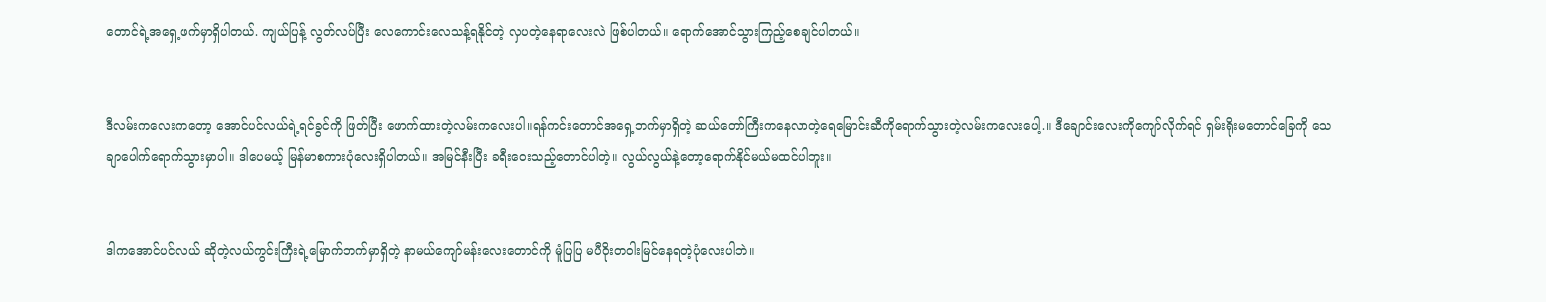တောင်ရဲ့အရှေ့ဖက်မှာရှိပါတယ်. ကျယ်ပြန့် လွတ်လပ်ပြီး လေကောင်းလေသန့်ရနိုင်တဲ့ လှပတဲ့နေရာလေးလဲ ဖြစ်ပါတယ်။ ရောက်အောင်သွားကြည့်စေချင်ပါတယ်။


ဒီလမ်းကလေးကတော့ အောင်ပင်လယ်ရဲ့ရင်ခွင်ကို ဖြတ်ပြီး ဖောက်ထားတဲ့လမ်းကလေးပါ။ရန်ကင်းတောင်အရှေ့ဘက်မှာရှိတဲ့ ဆယ်တော်ကြီးကနေလာတဲ့ရေမြောင်းဆီကိုရောက်သွားတဲ့လမ်းကလေးပေါ့.။ ဒီချောင်းလေးကိုကျော်လိုက်ရင် ရှမ်းရိုးမတောင်ခြေကို သေချာပေါက်ရောက်သွားမှာပါ။ ဒါပေမယ့် မြန်မာစကားပုံလေးရှိပါတယ်။ အမြင်နီးပြီး ခရီးဝေးသည့်တောင်ပါတဲ့။ လွယ်လွယ်နဲ့တော့ရောက်နိုင်မယ်မထင်ပါဘူး။


ဒါကအောင်ပင်လယ် ဆိုတဲ့လယ်ကွင်းကြီးရဲ့မြောက်ဘက်မှာရှိတဲ့ နာမယ်ကျော်မန်းလေးတောင်ကို မူံပြပြ မပီဝိုးတဝါးမြင်နေရတဲ့ပုံလေးပါဘဲ။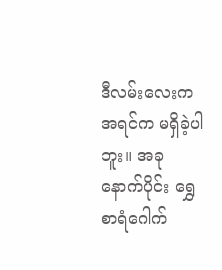ဒီလမ်းလေးက အရင်က မရှိခဲ့ပါဘူး။ အခုနောက်ပိုင်း ရွှေစာရံဂေါက်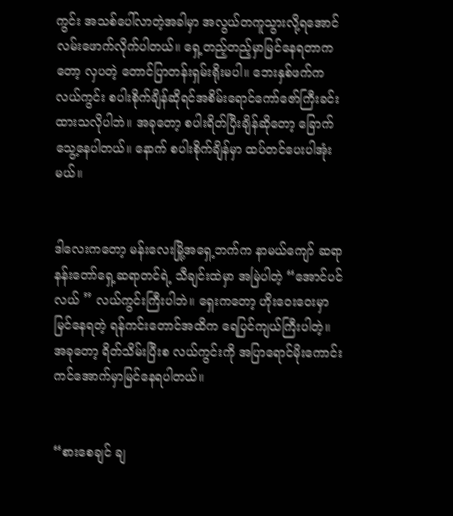ကွင်း အသစ်ပေါ်လာတဲ့အခါမှာ အလွယ်တကူသွားလို့ရအောင်လမ်းဖောက်လိုက်ပါတယ်။ ရှေ့တည့်တည့်မှာမြင်နေရတာကတော့ လှပတဲ့ တောင်ပြာတန်းရှမ်းရိုးမပါ။ ဘေးနှစ်ဖက်ကလယ်ကွင်း စပါးစိုက်ချိန်ဆိုရင်အစိမ်းရောင်ကော်ဇော်ကြီးခင်းထားသလိုပါဘဲ။ အခုတော့ စပါးရိတ်ပြီးချိန်ဆိုတော့ ခြောက်သွေ့နေပါတယ်။ နောက် စပါးစိုက်ချိန်မှာ ထပ်တင်ပေးပါအုံးမယ်။


ဒါလေးကတော့ မန်းလေးမြို့အရှေ့ဘက်က နာမယ်ကျော် ဆရာနန်းတော်ရှေ့ဆရာတင်ရဲ့ သီချင်းထဲမှာ အမြဲပါတဲ့ “အောင်ပင်လယ် ” လယ်ကွင်းကြီးပါဘဲ။ ရှေးကတော့ ဟိုးဝေးဝေးမှာမြင်နေရတဲ့ ရန်ကင်းတောင်အထိက ရေပြင်ကျယ်ကြီးပါတဲ့။ အခုတော့ ရိတ်သိမ်းပြီးစ လယ်ကွင်းကို အပြာရောင်မိုးကောင်းကင်အောက်မှာမြင်နေရပါတယ်။


“စားစေချင် ချ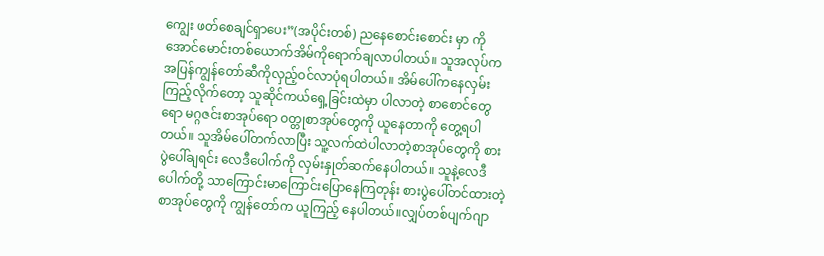ကျွေး ဖတ်စေချင်ရှာပေး”(အပိုင်းတစ်) ညနေစောင်းစောင်း မှာ ကိုအောင်မောင်းတစ်ယောက်အိမ်ကိုရောက်ချလာပါတယ်။ သူအလုပ်ကအပြန်ကျွန်တော်ဆီကိုလှည့်ဝင်လာပုံရပါတယ်။ အိမ်ပေါ်ကနေလှမ်းကြည့်လိုက်တော့ သူဆိုင်ကယ်ရှေ့ခြင်းထဲမှာ ပါလာတဲ့ စာစောင်တွေရော မဂ္ဂဇင်းစာအုပ်ရော ဝတ္တုစာအုပ်တွေကို ယူနေတာကို တွေ့ရပါတယ်။ သူအိမ်ပေါ်တက်လာပြီး သူ့လက်ထဲပါလာတဲ့စာအုပ်တွေကို စားပွဲပေါ်ချရင်း လေဒီပေါက်ကို လှမ်းနှုတ်ဆက်နေပါတယ်။ သူနဲ့လေဒီပေါက်တို့ သာကြောင်းမာကြောင်းပြောနေကြတုန်း စားပွဲပေါ်တင်ထားတဲ့စာအုပ်တွေကို ကျွန်တော်က ယူကြည့် နေပါတယ်။လျှပ်တစ်ပျက်ဂျာ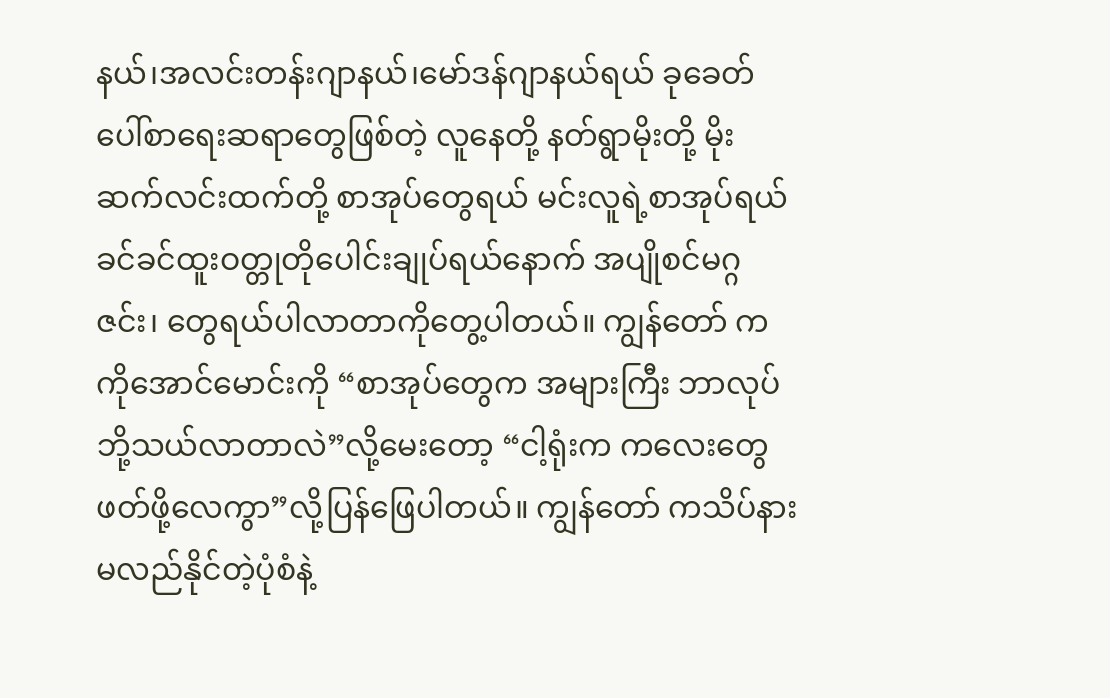နယ်၊အလင်းတန်းဂျာနယ်၊မော်ဒန်ဂျာနယ်ရယ် ခုခေတ်ပေါ်စာရေးဆရာတွေဖြစ်တဲ့ လူနေတို့ နတ်ရွာမိုးတို့ မိုးဆက်လင်းထက်တို့ စာအုပ်တွေရယ် မင်းလူရဲ့စာအုပ်ရယ် ခင်ခင်ထူးဝတ္တုတိုပေါင်းချုပ်ရယ်နောက် အပျိုစင်မဂ္ဂဇင်း၊ တွေရယ်ပါလာတာကိုတွေ့ပါတယ်။ ကျွန်တော် က ကိုအောင်မောင်းကို “စာအုပ်တွေက အများကြီး ဘာလုပ်ဘို့သယ်လာတာလဲ”လို့မေးတော့ “ငါ့ရုံးက ကလေးတွေဖတ်ဖို့လေကွာ”လို့ပြန်ဖြေပါတယ်။ ကျွန်တော် ကသိပ်နားမလည်နိုင်တဲ့ပုံစံနဲ့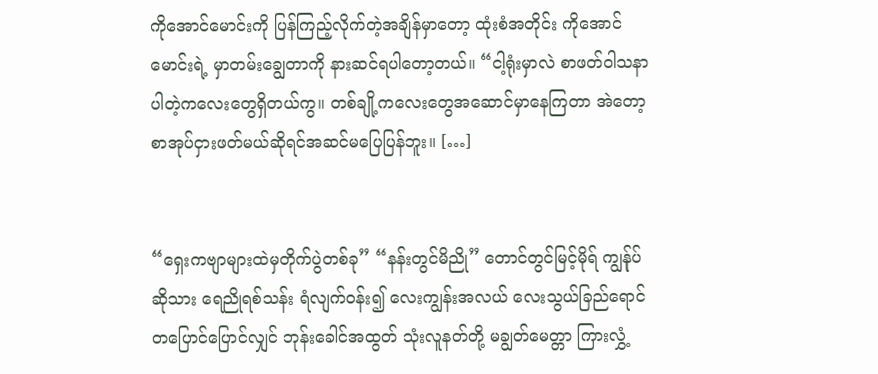ကိုအောင်မောင်းကို ပြန်ကြည့်လိုက်တဲ့အချိန်မှာတော့ ထုံးစံအတိုင်း ကိုအောင်မောင်းရဲ့ မှာတမ်းချွေတာကို နားဆင်ရပါတော့တယ်။ “ငါ့ရုံးမှာလဲ စာဖတ်ဝါသနာပါတဲ့ကလေးတွေရှိတယ်ကွ။ တစ်ချို့ကလေးတွေအဆောင်မှာနေကြတာ အဲတော့ စာအုပ်ငှားဖတ်မယ်ဆိုရင်အဆင်မပြေပြန်ဘူး။ […]


“ရှေးကဗျာများထဲမှတိုက်ပွဲတစ်ခု” “နန်းတွင်မိညို” တောင်တွင်မြင့်မိုရ် ကျွန်ုပ်ဆိုသား ရေညိုရစ်သန်း ရံလျက်ဝန်း၍ လေးကျွန်းအလယ် လေးသွယ်ခြည်ရောင် တပြောင်ပြောင်လျှင် ဘုန်းခေါင်အထွတ် သုံးလူနတ်တို့ မချွတ်မေတ္တာ ကြားလွှံ့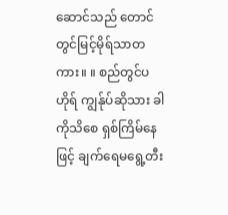ဆောင်သည် တောင်တွင်မြင့်မိုရ်သာတကား။ ။ စည်တွင်ပဟိုရ် ကျွန်ုပ်ဆိုသား ခါကိုသိစေ ရှစ်ကြိမ်နေဖြင့် ချက်ရေမရွေ့တီး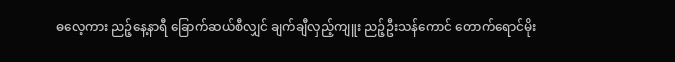ဓလေ့ကား ညဉ့်နေ့နာရီ ခြောက်ဆယ်စီလျှင် ချက်ချီလှည့်ကျူး ညဉ့်ဦးသန်ကောင် တောက်ရောင်မိုး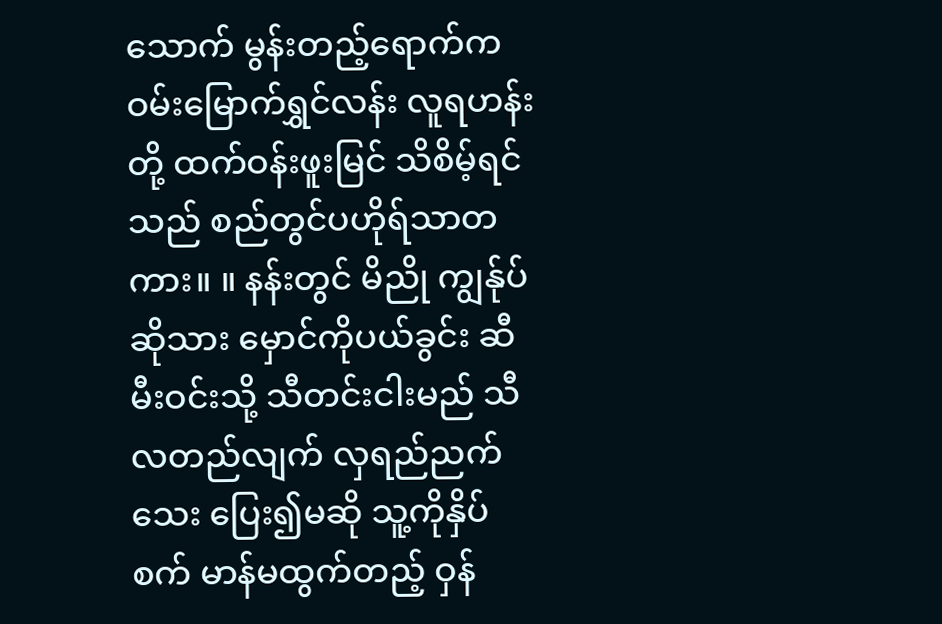သောက် မွန်းတည့်ရောက်က ဝမ်းမြောက်ရွှင်လန်း လူရဟန်းတို့ ထက်ဝန်းဖူးမြင် သိစိမ့်ရင်သည် စည်တွင်ပဟိုရ်သာတကား။ ။ နန်းတွင် မိညို ကျွန်ုပ်ဆိုသား မှောင်ကိုပယ်ခွင်း ဆီမီးဝင်းသို့ သီတင်းငါးမည် သီလတည်လျက် လှရည်ညက်သေး ပြေး၍မဆို သူ့ကိုနှိပ်စက် မာန်မထွက်တည့် ဝှန်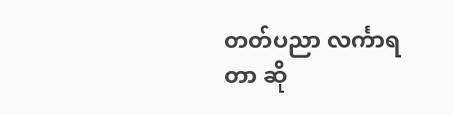တတ်ပညာ လင်္ကာရတာ ဆို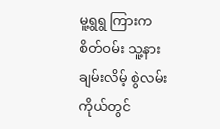မူ့ရွရွ ကြားက စိတ်ဝမ်း သူ့နားချမ်းလိမ့် စွဲလမ်းကိုယ်တွင်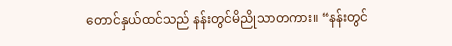တောင်နှယ်ထင်သည် နန်းတွင်မိညိုသာတကား။ “နန်းတွင်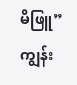မိဖြူ” ကျွန်း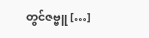တွင်ဇဗ္ဗူ […]